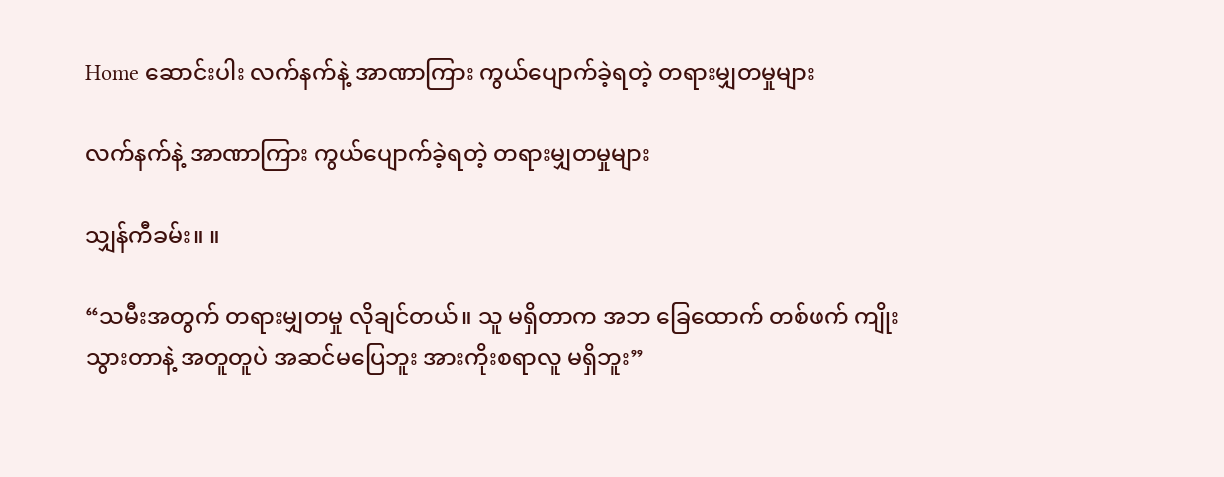Home ဆောင်းပါး လက်နက်နဲ့ အာဏာကြား ကွယ်ပျောက်ခဲ့ရတဲ့ တရားမျှတမှုများ

လက်နက်နဲ့ အာဏာကြား ကွယ်ပျောက်ခဲ့ရတဲ့ တရားမျှတမှုများ

သျှန်ကီခမ်း။ ။

“သမီးအတွက် တရားမျှတမှု လိုချင်တယ်။ သူ မရှိတာက အဘ ခြေ‌ထောက် တစ်ဖက် ကျိုးသွားတာနဲ့ အတူတူပဲ အဆင်မပြေဘူး အားကိုးစရာလူ မရှိဘူး”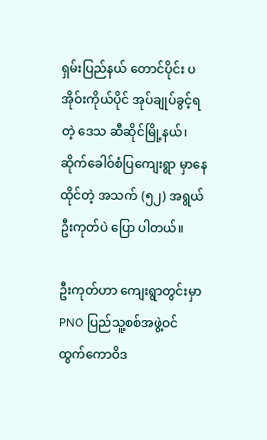ရှမ်းပြည်နယ် တောင်ပိုင်း ပအိုဝ်းကိုယ်ပိုင် အုပ်ချုပ်ခွင့်ရတဲ့ ဒေသ ဆီဆိုင်မြို့နယ်၊ ဆိုက်ခေါဝ်စံပြကျေးရွာ မှာနေထိုင်တဲ့ အသက် (၅၂) အရွယ် ဦးကုတ်ပဲ ပြော ပါတယ်။

ဦးကုတ်ဟာ ကျေးရွာတွင်းမှာ PNO ပြည်သူ့စစ်အဖွဲ့ဝင် ထွက်ကောဝိဒ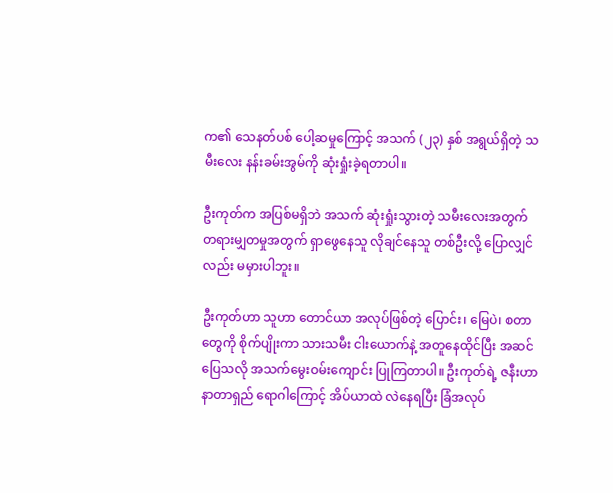က၏ သေနတ်ပစ် ပေါ့ဆမှုကြောင့် အသက် (၂၃) နှစ် အရွယ်ရှိတဲ့ သမီးလေး နန်းခမ်းအွမ်ကို ဆုံးရှုံးခဲ့ရတာပါ။

ဦးကုတ်က အပြစ်မရှိဘဲ အသက် ဆုံးရှုံးသွားတဲ့ သမီးလေးအတွက် တရားမျှတမှုအတွက် ရှာဖွေနေသူ လိုချင်နေသူ တစ်ဦးလို့ ပြောလျှင်လည်း မမှားပါဘူး။

ဦးကုတ်ဟာ သူဟာ တောင်ယာ အလုပ်ဖြစ်တဲ့ ပြောင်း၊ မြေပဲ၊ စတာတွေကို စိုက်ပျိုးကာ သားသမီး ငါးယောက်နဲ့ အတူနေထိုင်ပြီး အဆင်ပြေသလို အသက်မွေးဝမ်းကျောင်း ပြုကြတာပါ။ ဦးကုတ်ရဲ့ ဇနီးဟာ နာတာရှည် ရောဂါကြောင့် အိပ်ယာထဲ လဲနေရပြီး ခြံအလုပ်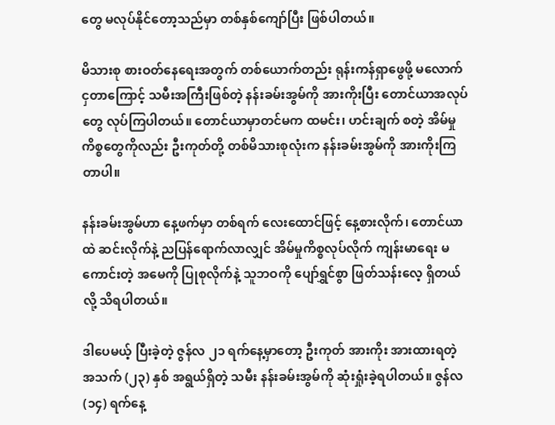တွေ မလုပ်နိုင်တော့သည်မှာ တစ်နှစ်ကျော်ပြီး ဖြစ်ပါတယ်။

မိသားစု စားဝတ်နေရေးအတွက် တစ်ယောက်တည်း ရုန်းကန်ရှာဖွေဖို့ မလောက်ငှတာကြောင့် သမီးအကြီးဖြစ်တဲ့ နန်းခမ်းအွမ်ကို အားကိုးပြီး တောင်ယာအလုပ်တွေ လုပ်ကြပါတယ်။ တောင်ယာမှာတင်မက ထမင်း၊ ဟင်းချက် စတဲ့ အိမ်မှုကိစ္စတွေကိုလည်း ဦးကုတ်တို့ တစ်မိသားစုလုံးက နန်းခမ်းအွမ်ကို အားကိုးကြတာပါ။

နန်းခမ်းအွမ်ဟာ နေ့ဖက်မှာ တစ်ရက် လေးထောင်ဖြင့် နေ့စားလိုက်၊ တောင်ယာထဲ ဆင်းလိုက်နဲ့ ညပြန်ရောက်လာလျှင် အိမ်မှုကိစ္စလုပ်လိုက် ကျန်းမာရေး မကောင်းတဲ့ အမေကို ပြုစုလိုက်နဲ့ သူဘဝကို ပျော်ရွှင်စွာ ဖြတ်သန်းလေ့ ရှိတယ်လို့ သိရပါတယ်။

ဒါပေမယ့် ပြီးခဲ့တဲ့ ဇွန်လ ၂၁ ရက်နေ့မှာတော့ ဦးကုတ် အားကိုး အားထားရတဲ့ အသက် (၂၃) နှစ် အရွယ်ရှိတဲ့ သမီး နန်းခမ်းအွမ်ကို ဆုံးရှုံးခဲ့ရပါတယ်။ ဇွန်လ (၁၄) ရက်နေ့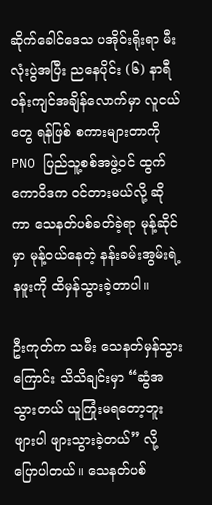ဆိုက်ခေါင်ဒေသ ပအိုဝ်းရိုးရာ မီးလုံးပွဲအပြီး ညနေပိုင်း (၆) နာရီ ဝန်းကျင်အချိန်လောက်မှာ လူငယ်တွေ ရန်ဖြစ် စကားများတာကို PNO ပြည်သူ့စစ်အဖွဲ့ဝင် ထွက်ကောဝိဒက ဝင်တားမယ်လို့ ဆိုကာ သေနတ်ပစ်ခတ်ခဲ့ရာ မုန့်ဆိုင်မှာ မုန့်ဝယ်နေတဲ့ နန်းခမ်းအွမ်းရဲ့ နဖူးကို ထိမှန်သွားခဲ့တာပါ။

ဦးကုတ်က သမီး သေနတ်မှန်သွားကြောင်း သိသိချင်းမှာ “ဆွံအသွားတယ် ယူကြုံးမရတော့ဘူး ဖျားပါ ဖျားသွားခဲ့တယ်” လို့ ပြောပါတယ်။ သေနတ်ပစ်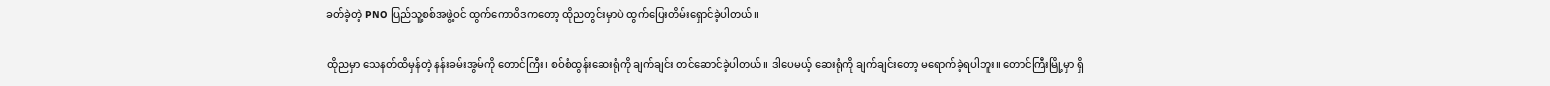ခတ်ခဲ့တဲ့ PNO ပြည်သူ့စစ်အဖွဲ့ဝင် ထွက်ကောဝိဒကတော့ ထိုညတွင်းမှာပဲ ထွက်ပြေးတိမ်းရှောင်ခဲ့ပါတယ်။

ထိုညမှာ သေနတ်ထိမှန်တဲ့ နန်းခမ်းအွမ်ကို တောင်ကြီး၊ စဝ်စံထွန်းဆေးရုံကို ချက်ချင်း တင်ဆောင်ခဲ့ပါတယ်။ ဒါပေမယ့် ဆေးရုံကို ချက်ချင်းတော့ မရောက်ခဲ့ရပါဘူး။ တောင်ကြီးမြို့မှာ ရှိ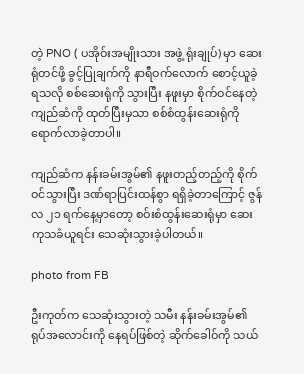တဲ့ PNO ( ပအိုဝ်းအမျိုးသား အဖွဲ့ ရုံးချုပ်) မှာ ဆေးရုံတင်ဖို့ ခွင့်ပြုချက်ကို နာရီဝက်လောက် စောင့်ယူခဲ့ရသလို စစ်ဆေးရုံကို သွားပြီး နဖူးမှာ စိုက်ဝင်နေတဲ့ ကျည်ဆံကို ထုတ်ပြီးမှသာ စစ်စံထွန်းဆေးရုံကို ရောက်လာခဲ့တာပါ။

ကျည်ဆံက နန်းခမ်းအွမ်၏ နဖူးတည့်တည့်ကို စိုက်ဝင်သွားပြီး ဒဏ်ရာပြင်းထန်စွာ ရရှိခဲ့တာကြောင့် ဇွန်လ ၂၁ ရက်နေ့မှာတော့ စဝ်းစံထွန်းဆေးရုံမှာ ဆေးကုသခံယူရင်း သေဆုံးသွားခဲ့ပါတယ်။

photo from FB

ဦးကုတ်က သေဆုံးသွားတဲ့ သမီး နန်းခမ်းအွမ်၏ ရုပ်အလောင်းကို နေရပ်ဖြစ်တဲ့ ဆိုက်ခေါဝ်ကို သယ်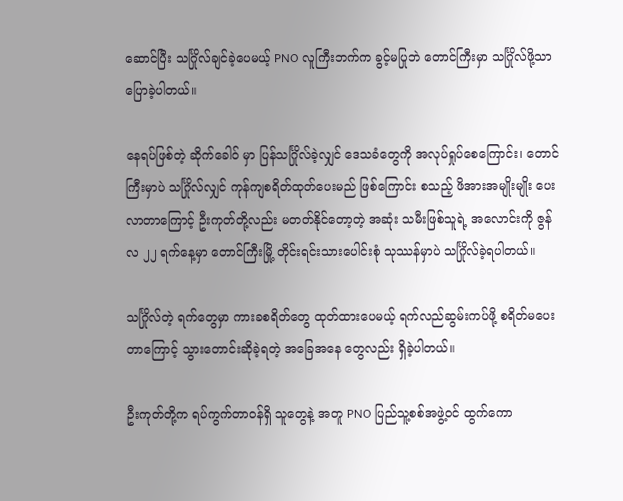ဆောင်ပြီး သင်္ဂြိုလ်ချင်ခဲ့ပေမယ့် PNO လူကြီးဘက်က ခွင့်မပြုဘဲ တောင်ကြီးမှာ သင်္ဂြိုလ်ဖို့သာ ပြောခဲ့ပါတယ်။

နေရပ်ဖြစ်တဲ့ ဆိုက်ခေါဝ် မှာ ပြန်သင်္ဂြိုလ်ခဲ့လျှင် ဒေသခံတွေကို အလုပ်ရှုပ်စေကြောင်း၊ တောင်ကြီးမှာပဲ သင်္ဂြိုလ်လျှင် ကုန်ကျစရိတ်ထုတ်ပေးမည် ဖြစ်ကြောင်း စသည့် ဖိအားအမျိုးမျိုး ပေးလာတာကြောင့် ဦးကုတ်တို့လည်း မတတ်နိုင်တော့တဲ့ အဆုံး သမီးဖြစ်သူရဲ့ အလောင်းကို ဇွန်လ ၂၂ ရက်နေ့မှာ တောင်ကြီးမြို့ တိုင်းရင်းသားပေါင်းစုံ သုဿန်မှာပဲ သင်္ဂြိုလ်ခဲ့ရပါတယ်။

သင်္ဂြိုလ်တဲ့ ရက်တွေမှာ ကားခစရိတ်တွေ ထုတ်ထားပေမယ့် ရက်လည်ဆွမ်းကပ်ဖို့ စရိတ်မပေးတာကြောင့် သွားတောင်းဆိုခဲ့ရတဲ့ အခြေအနေ တွေလည်း ရှိခဲ့ပါတယ်။

ဦးကုတ်တို့က ရပ်ကွက်တာဝန်ရှိ သူတွေနဲ့ အတူ PNO ပြည်သူ့စစ်အဖွဲ့ဝင် ထွက်ကော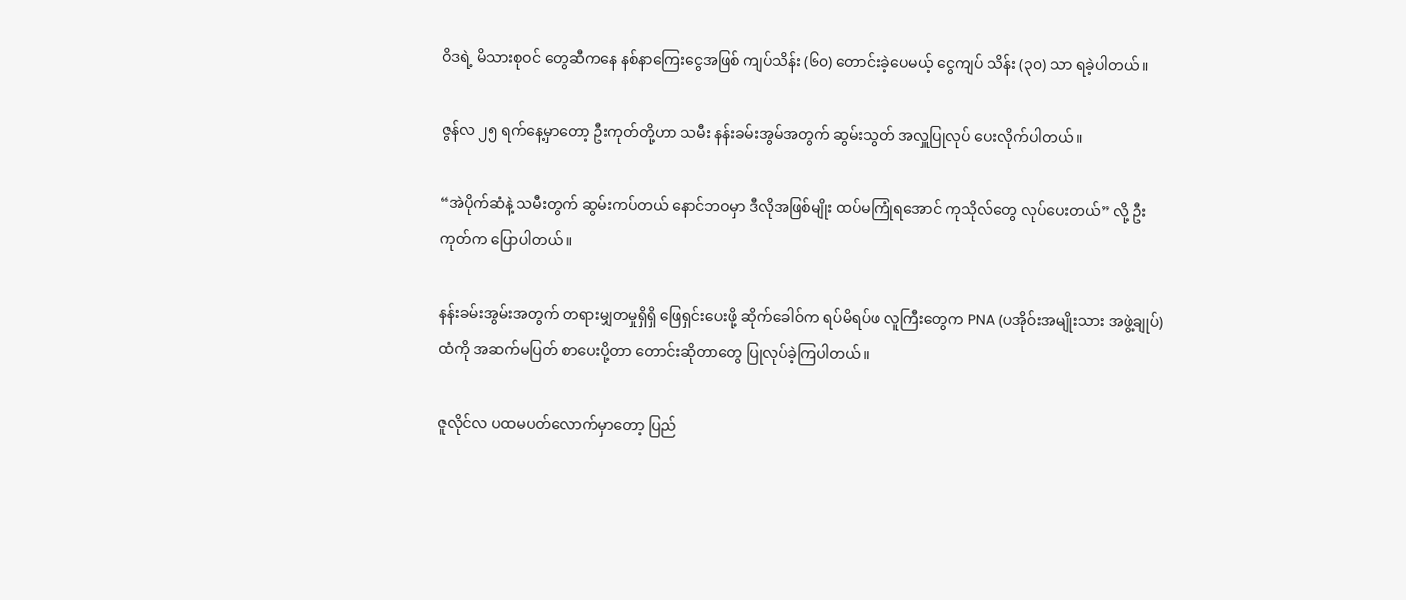ဝိဒရဲ့ မိသားစုဝင် တွေဆီကနေ နစ်နာကြေးငွေအဖြစ် ကျပ်သိန်း (၆၀) တောင်းခဲ့ပေမယ့် ‌ငွေကျပ် သိန်း (၃၀) သာ ရခဲ့ပါတယ်။

ဇွန်လ ၂၅ ရက်နေ့မှာတော့ ဦးကုတ်တို့ဟာ သမီး နန်းခမ်းအွမ်အတွက် ဆွမ်းသွတ် အလှူပြုလုပ် ပေးလိုက်ပါတယ်။

“အဲပိုက်ဆံနဲ့ သမီးတွက် ဆွမ်းကပ်တယ် နောင်ဘဝမှာ ဒီလိုအဖြစ်မျိုး ထပ်မကြုံရအောင် ကုသိုလ်တွေ လုပ်ပေးတယ်” လို့ ဦးကုတ်က ပြောပါတယ်။

နန်းခမ်းအွမ်းအတွက် တရားမျှတမှုရှိရှိ ဖြေရှင်းပေးဖို့ ဆိုက်ခေါဝ်က ရပ်မိရပ်ဖ လူကြီးတွေက PNA (ပအိုဝ်းအမျိုးသား အဖွဲ့ချုပ်)ထံကို အဆက်မပြတ် စာပေးပို့တာ တောင်းဆိုတာတွေ ပြုလုပ်ခဲ့ကြပါတယ်။

ဇူလိုင်လ ပထမပတ်လောက်မှာတော့ ပြည်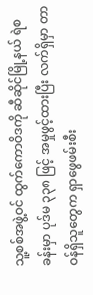သူ့စစ်အဖွဲ့ဝင် ထွက်ကောဝိဒကို ဆီဆိုင်မြို့နယ် ရဲစခန်းမှာ ပုဒ်မ ၃၃၈ ဖြင့် အမှုဖွင့်ထားပြီး လက်ရှိမှာ တာဝန်ရှိသူတွေက ရှာဖွေဖမ်းစီး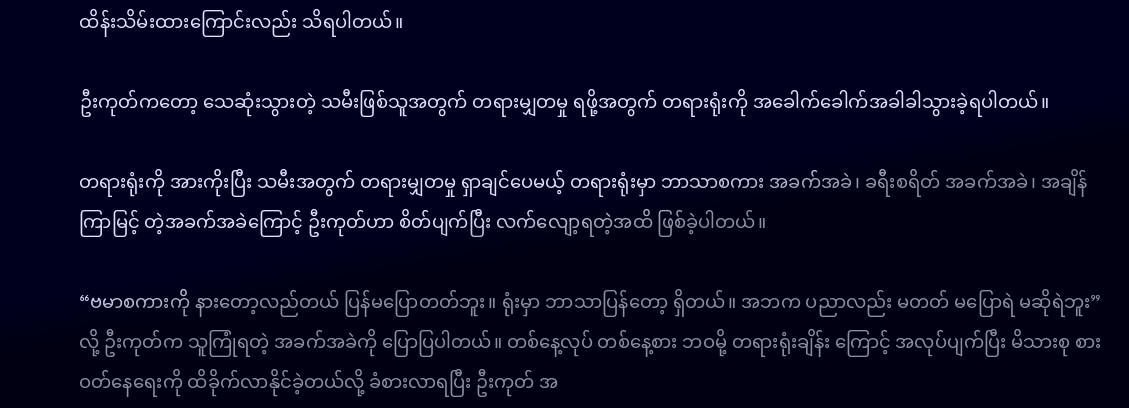ထိန်းသိမ်းထားကြောင်းလည်း သိရပါတယ်။

ဦးကုတ်ကတော့ သေဆုံးသွားတဲ့ သမီးဖြစ်သူအတွက် တရားမျှတမှု ရဖို့အတွက် တရားရုံးကို အခေါက်ခေါက်အခါခါသွားခဲ့ရပါတယ်။

တရားရုံးကို အားကိုးပြီး သမီးအတွက် တရားမျှတမှု ရှာချင်ပေမယ့် တရားရုံးမှာ ဘာသာစကား အခက်အခဲ၊ ခရီးစရိတ် အခက်အခဲ၊ အချိန်ကြာမြင့် တဲ့အခက်အခဲကြောင့် ဦးကုတ်ဟာ စိတ်ပျက်ပြီး လက်လျော့ရတဲ့အထိ ဖြစ်ခဲ့ပါတယ်။

“ဗမာစကားကို နားတော့လည်တယ် ပြန်မပြောတတ်ဘူး။ ရုံးမှာ ဘာသာပြန်တော့ ရှိတယ်။ အဘက ပညာလည်း မတတ် မပြောရဲ မဆိုရဲဘူး”လို့ ဦးကုတ်က သူကြုံရတဲ့ အခက်အခဲကို ပြောပြပါတယ်။ တစ်နေ့လုပ် တစ်နေ့စား ဘဝမို့ တရားရုံးချိန်း ကြောင့် အလုပ်ပျက်ပြီး မိသားစု စားဝတ်နေရေးကို ထိခိုက်လာနိုင်ခဲ့တယ်လို့ ခံစားလာရပြီး ဦးကုတ် အ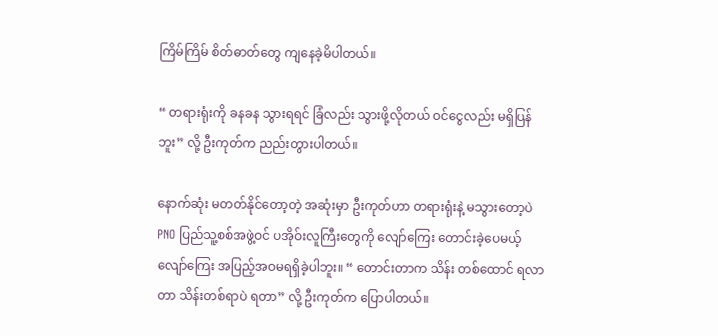ကြိမ်ကြိမ် စိတ်ဓာတ်တွေ ကျနေခဲ့မိပါတယ်။

“ တရားရုံးကို ခနခန သွားရရင် ခြံလည်း သွားဖို့လိုတယ် ဝင်ငွေလည်း မရှိပြန်ဘူး” လို့ ဦးကုတ်က ညည်းတွားပါတယ်။

နောက်ဆုံး မတတ်နိုင်တော့တဲ့ အဆုံးမှာ ဦးကုတ်ဟာ တရားရုံးနဲ့ မသွားတော့ပဲ PNO ပြည်သူ့စစ်အဖွဲ့ဝင် ပအိုဝ်းလူကြီးတွေကို လျော်ကြေး တောင်းခဲ့ပေမယ့် လျော်ကြေး အပြည့်အဝမရရှိခဲ့ပါဘူး။ “ တောင်းတာက သိန်း တစ်‌ထောင် ရလာတာ သိန်းတစ်ရာပဲ ရတာ” လို့ ဦးကုတ်က ပြောပါတယ်။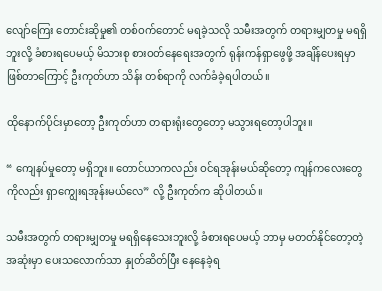လျော်ကြေး တောင်းဆိုမှု၏ တစ်ဝက်တောင် မရခဲ့သလို သမီးအတွက် တရားမျှတမှု မရရှိဘူးလို့ ခံစားရပေမယ့် မိသားစု စားဝတ်နေရေးအတွက် ရုန်းကန်ရှာဖွေဖို့ အချိန်ပေးရမှာ ဖြစ်တာကြောင့် ဦးကုတ်ဟာ သိန်း တစ်ရာကို လက်ခံခဲ့ရပါတယ်။

ထိုနောက်ပိုင်းမှာတော့ ဦးကုတ်ဟာ တရားရုံးတွေတော့ မသွားရတော့ပါဘူး။

“ ကျေနပ်မှုတော့ မရှိဘူး။ တောင်ယာကလည်း ဝင်ရအုန်းမယ်ဆိုတော့ ကျန်ကလေးတွေကိုလည်း ရှာကျွေးရအုန်းမယ်လေ” လို့ ဦးကုတ်က ဆိုပါတယ်။

သမီးအတွက် ‌တရားမျှတမှု မရရှိနေသေးဘူးလို့ ခံစားရပေမယ့် ဘာမှ မတတ်နိုင်တော့တဲ့ အဆုံးမှာ ပေးသလောက်သာ နှုတ်ဆိတ်ပြီး နေနေခဲ့ရ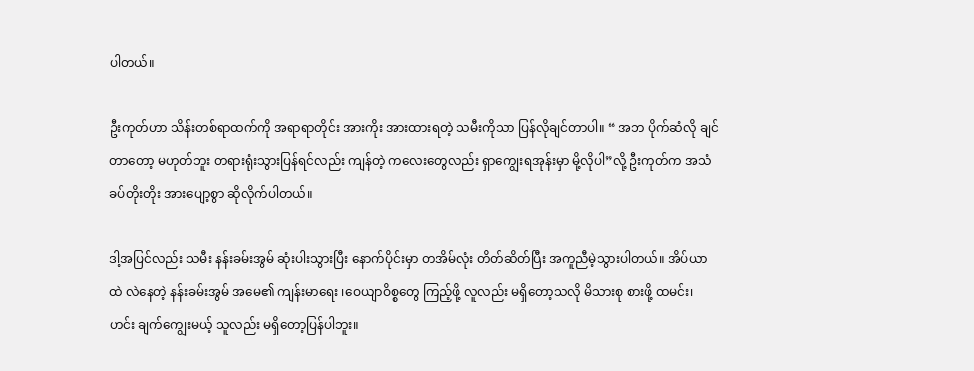ပါတယ်။

ဦးကုတ်ဟာ သိန်းတစ်ရာထက်ကို အရာရာတိုင်း အားကိုး အားထားရတဲ့ သမီးကိုသာ ပြန်လိုချင်တာပါ။ “ အဘ ပိုက်ဆံလို ချင်တာတော့ မဟုတ်ဘူး တရားရုံးသွားပြန်ရင်လည်း ကျန်တဲ့ ကလေးတွေလည်း ရှာကျွေးရအုန်းမှာ မို့လိုပါ”လို့ ဦးကုတ်က အသံ ခပ်တိုးတိုး အားပျော့စွာ ဆိုလိုက်ပါတယ်။

ဒါ့အပြင်လည်း သမီး နန်းခမ်းအွမ် ဆုံးပါးသွားပြီး နောက်ပိုင်းမှာ တအိမ်လုံး တိတ်ဆိတ်ပြီး အကူညီမဲ့သွားပါတယ်။ အိပ်ယာထဲ လဲနေတဲ့ နန်းခမ်းအွမ် အမေ၏ ကျန်းမာရေး ၊ဝေယျာဝိစ္စတွေ ကြည့်ဖို့ လူလည်း မရှိတော့သလို မိသားစု စားဖို့ ထမင်း၊ ဟင်း ချက်ကျွေးမယ့် သူလည်း မရှိတော့ပြန်ပါဘူး။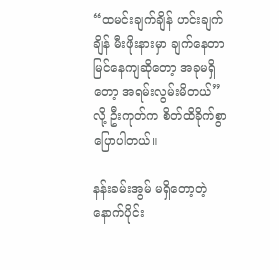“ထမင်းချက်ချိန် ဟင်းချက်ချိန် မီးဖိုးနားမှာ ချက်နေတာ မြင်နေကျဆိုတော့ အခုမရှိတော့ အရမ်းလွမ်းမိတယ်” လို့ ဦးကုတ်က စိတ်ထိခိုက်စွာ ပြောပါတယ်။

နန်းခမ်းအွမ် မရှိတော့တဲ့ နောက်ပိုင်း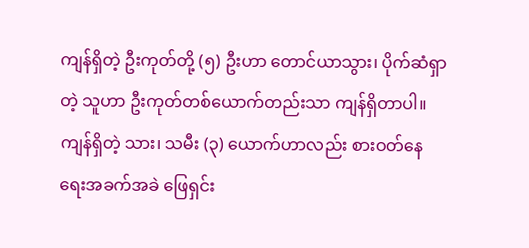ကျန်ရှိတဲ့ ဦးကုတ်တို့ (၅) ဦးဟာ တောင်ယာသွား၊ ပိုက်ဆံရှာတဲ့ သူဟာ ဦးကုတ်တစ်ယောက်တည်းသာ ကျန်ရှိတာပါ။ ကျန်ရှိတဲ့ သား၊ သမီး (၃) ယောက်ဟာလည်း စားဝတ်နေရေးအခက်အခဲ ဖြေရှင်း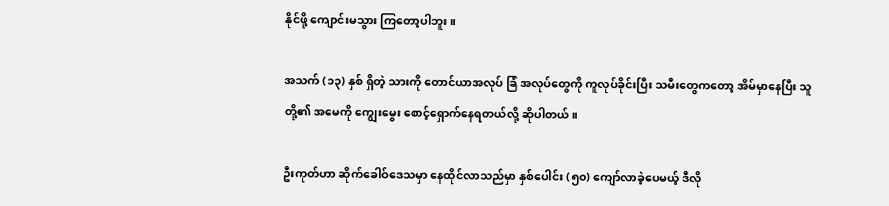နိုင်ဖို့ ကျောင်းမသွား ကြတော့ပါဘူး။

အသက် (၁၃) နှစ် ရှိတဲ့ သားကို တောင်ယာအလုပ် ခြံ အလုပ်တွေကို ကူလုပ်ခိုင်းပြီး သမီးတွေကတော့ အိမ်မှာနေပြီး သူတို့၏ အမေကို ကျွေးမွေး စောင့်ရှောက်နေရတယ်လို့ ဆိုပါတယ်။

ဦးကုတ်ဟာ ဆိုက်ခေါဝ်ဒေသမှာ နေထိုင်လာသည်မှာ နှစ်ပေါင်း (၅၀) ကျော်လာခဲ့ပေမယ့် ဒီလို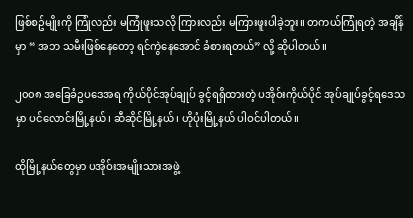ဖြစ်စဥ်မျိုးကို ကြုံလည်း မကြုံဖူးသလို ကြားလည်း မကြားဖူးပါခဲ့ဘူး။ တကယ်ကြုံရတဲ့ အချိန်မှာ “ အဘ သမီးဖြစ်နေတော့ ရင်ကွဲနေအောင် ခံစားရတယ်” လို့ ဆိုပါတယ်။

၂၀၀၈ အခြေခံဥပဒေအရ ကိုယ်ပိုင်အုပ်ချုပ် ခွင့်ရရှိထားတဲ့ ပအိုဝ်းကိုယ်ပိုင် အုပ်ချုပ်ခွင့်ရဒေသမှာ ပင်လောင်းမြို့နယ်၊ ဆီဆိုင်မြို့နယ်၊ ဟိုပုံးမြို့နယ် ပါဝင်ပါတယ်။

ထိုမြို့နယ်တွေမှာ ပအိုဝ်းအမျိုးသားအဖွဲ့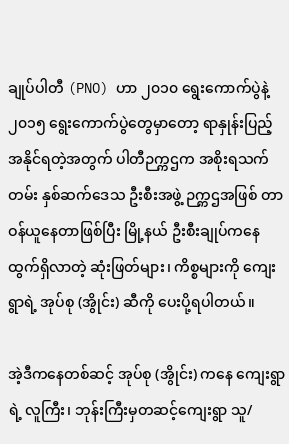ချုပ်ပါတီ (PNO) ဟာ ၂၀၁၀ ရွေးကောက်ပွဲနဲ့ ၂၀၁၅ ရွေးကောက်ပွဲတွေမှာတော့ ရာနှုန်းပြည့်အနိုင်ရတဲ့အတွက် ပါတီဉက္ကဌက အစိုးရသက်တမ်း နှစ်ဆက်ဒေသ ဦးစီးအဖွဲ့ ဉက္ကဌအဖြစ် တာဝန်ယူနေတာဖြစ်ပြီး မြို့နယ် ဦးစီးချုပ်ကနေ ထွက်ရှိလာတဲ့ ဆုံးဖြတ်များ၊ ကိစ္စများကို ကျေးရွာရဲ့ အုပ်စု (အွိုင်း) ဆီကို ပေးပို့ရပါတယ်။

အဲ့ဒီကနေတစ်ဆင့် အုပ်စု (အွိုင်း) ကနေ ကျေးရွာရဲ့ လူကြီး၊ ဘုန်းကြီးမှတဆင့်ကျေးရွာ သူ/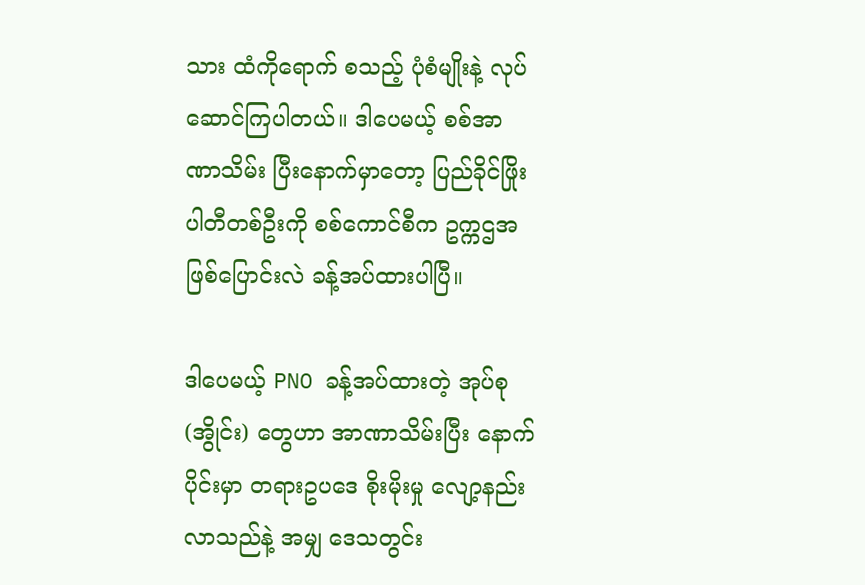သား ထံကိုရောက် စသည့် ပုံစံမျိုးနဲ့ လုပ်ဆောင်ကြပါတယ်။ ဒါပေမယ့် စစ်အာဏာသိမ်း ပြီးနောက်မှာတော့ ပြည်ခိုင်ဖြိုး ပါတီတစ်ဦးကို စစ်ကောင်စီက ဥက္ကဌအဖြစ်ပြောင်းလဲ ခန့်အပ်ထားပါပြီ။

ဒါပေမယ့် PNO ခန့်အပ်ထားတဲ့ အုပ်စု (အွိုင်း) တွေဟာ အာဏာသိမ်းပြီး နောက်ပိုင်းမှာ တရားဥပဒေ စိုးမိုးမှု လျော့နည်းလာသည်နဲ့ အမျှ ဒေသတွင်း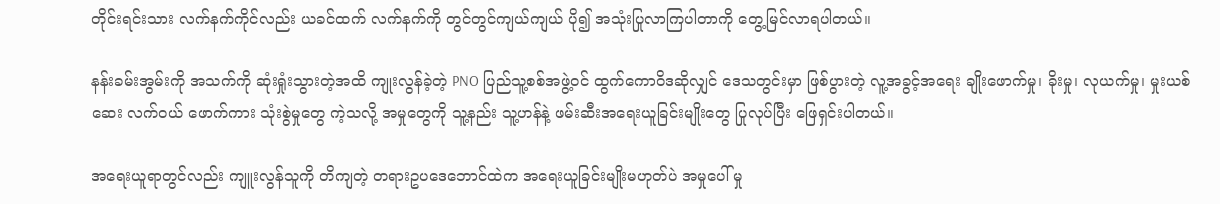တိုင်းရင်းသား လက်နက်ကိုင်လည်း ယခင်ထက် လက်နက်ကို တွင်တွင်ကျယ်ကျယ် ပို၍ အသုံးပြုလာကြပါတာကို တွေ့မြင်လာရပါတယ်။

နန်းခမ်းအွမ်းကို အသက်ကို ဆုံးရှုံးသွားတဲ့အထိ ကျုးလွန်ခဲ့တဲ့ PNO ပြည်သူ့စစ်အဖွဲ့ဝင် ထွက်ကောဝိဒဆိုလျှင် ဒေသတွင်းမှာ ဖြစ်ပွားတဲ့ လူ့အခွင့်အရေး ချိုးဖောက်မှု၊ ခိုးမှု၊ လုယက်မှု၊ မှုးယစ်ဆေး လက်ဝယ် ဖောက်ကား သုံးစွဲမှုတွေ ကဲ့သလို့ အမှုတွေကို သူ့နည်း သူ့ဟန်နဲ့ ဖမ်းဆီးအရေးယူခြင်းမျိုးတွေ ပြုလုပ်ပြီး ဖြေရှင်းပါတယ်။

အရေးယူရာတွင်လည်း ကျူးလွန်သူကို တိကျတဲ့ တရားဥပ‌ဒေဘောင်ထဲက အရေးယူခြင်းမျိုးမဟုတ်ပဲ အမှုပေါ် မှု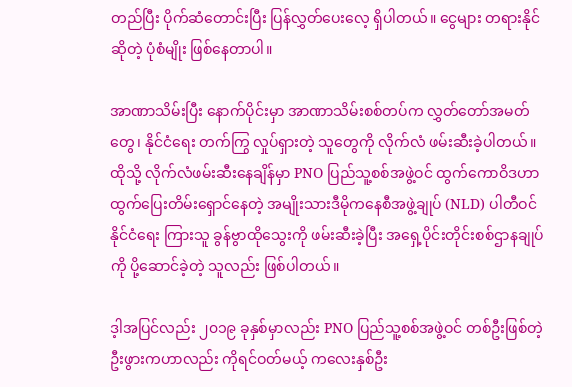တည်ပြီး ပိုက်ဆံတောင်းပြီး ပြန်လွှတ်ပေးလေ့ ရှိပါတယ်။ ငွေများ တရားနိုင်ဆိုတဲ့ ပုံစံမျိုး ဖြစ်နေတာပါ။

အာဏာသိမ်းပြီး နောက်ပိုင်းမှာ အာဏာသိမ်းစစ်တပ်က လွှတ်တော်အမတ်တွေ၊ နိုင်ငံ‌ရေး တက်ကြွ လှုပ်ရှားတဲ့ သူတွေကို လိုက်လံ ဖမ်းဆီးခဲ့ပါတယ်။ ထိုသို့ လိုက်လံဖမ်းဆီးနေချိန်မှာ PNO ပြည်သူ့စစ်အဖွဲ့ဝင် ထွက်ကောဝိဒဟာ ထွက်ပြေးတိမ်းရှောင်နေတဲ့ အမျိုးသားဒီမိုကနေစီအဖွဲ့ချုပ် (NLD) ပါတီဝင် နိုင်ငံရေး ကြားသူ ခွန်ဗွာထိုသွေးကို ဖမ်းဆီးခဲ့ပြီး အရှေ့ပိုင်းတိုင်းစစ်ဌာနချုပ်ကို ပို့ဆောင်ခဲ့တဲ့ သူလည်း ဖြစ်ပါတယ်။

ဒ့ါအပြင်လည်း ၂၀၁၉ ခုနှစ်မှာလည်း PNO ပြည်သူ့စစ်အဖွဲ့ဝင် တစ်ဦးဖြစ်တဲ့ ဦးဖွားကဟာလည်း ကိုရင်ဝတ်မယ့် ကလေးနှစ်ဦး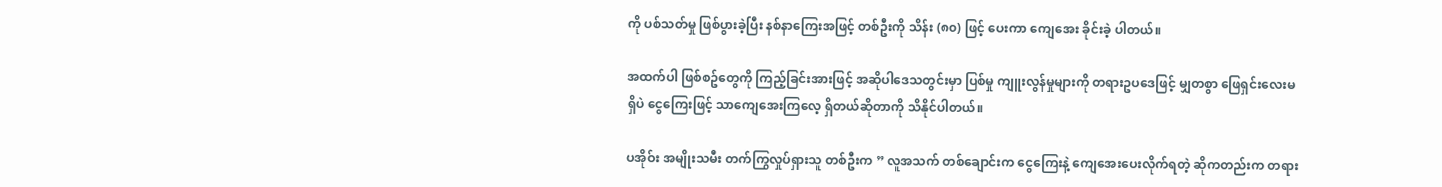ကို ပစ်သတ်မှု ဖြစ်ပွားခဲ့ပြီး နစ်နာကြေးအဖြင့် တစ်ဦးကို သိန်း (၈၀) ဖြင့် ပေးကာ ကျေအေး ခိုင်းခဲ့ ပါတယ်။

အထက်ပါ ဖြစ်စဥ်တွေကို ကြည့်ခြင်းအားဖြင့် အဆိုပါဒေသတွင်းမှာ ပြစ်မှု ကျူးလွန်မှုများကို တရားဥပဒေဖြင့် မျှတစွာ ဖြေရှင်းလေးမရှိပဲ ငွေကြေးဖြင့် သာကျေအေးကြလေ့ ရှိတယ်ဆိုတာကို သိနိုင်ပါတယ်။

ပအိုဝ်း အမျိုးသမီး တက်ကြွလှုပ်ရှားသူ တစ်ဦးက ” လူအသက် တစ်ချောင်းက ငွေကြေးနဲ့ ကျေအေးပေးလိုက်ရတဲ့ ဆိုကတည်းက တရား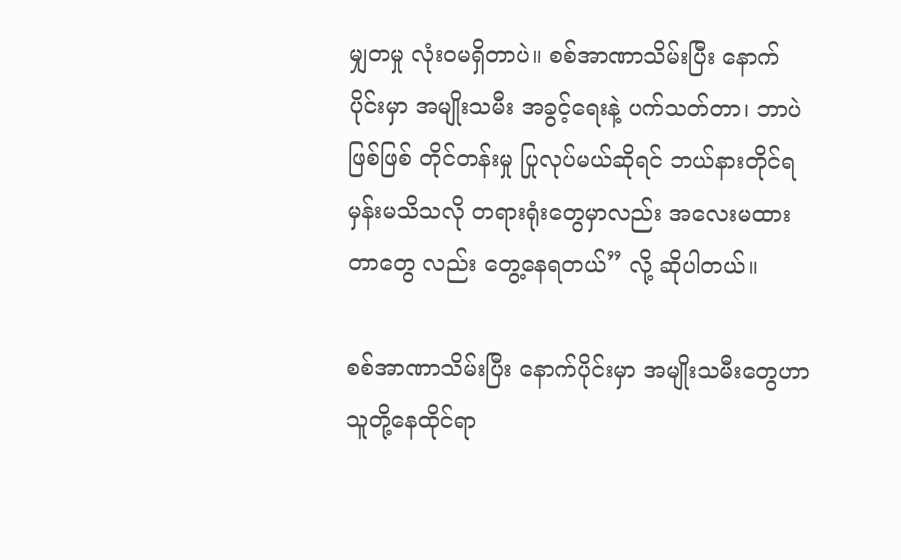မျှတမှု လုံးဝမရှိတာပဲ။ စစ်အာဏာသိမ်းပြီး နောက်ပိုင်းမှာ အမျိုးသမီး အခွင့်ရေးနဲ့ ပက်သတ်တာ၊ ဘာပဲဖြစ်ဖြစ် တိုင်တန်းမှု ပြုလုပ်မယ်ဆိုရင် ဘယ်နားတိုင်ရမှန်းမသိသလို တရားရုံးတွေမှာလည်း အလေးမထားတာတွေ လည်း တွေ့နေရတယ်” လို့ ဆိုပါတယ်။

စစ်အာဏာသိမ်းပြီး နောက်ပိုင်းမှာ အမျိုးသမီးတွေဟာ သူတို့နေထိုင်ရာ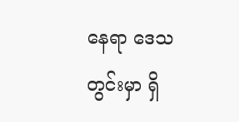နေရာ ဒေသတွင်းမှာ ရှိ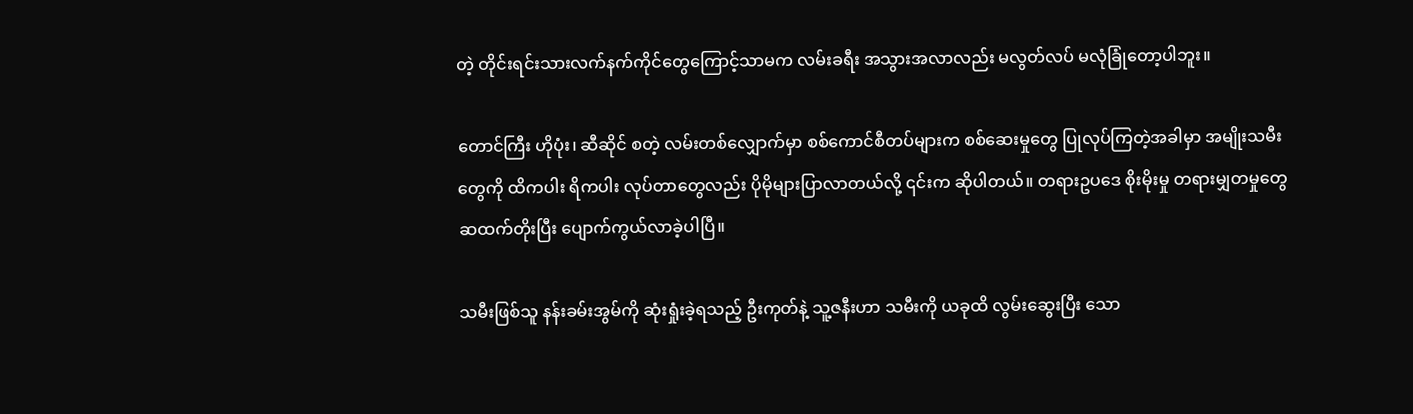တဲ့ တိုင်းရင်းသားလက်နက်ကိုင်တွေကြောင့်သာမက လမ်းခရီး အသွားအလာလည်း မလွတ်လပ် မလုံခြုံတော့ပါဘူး။

တောင်ကြီး ဟိုပုံး၊ ဆီဆိုင် စတဲ့ လမ်းတစ်လျှောက်မှာ စစ်ကောင်စီတပ်များက စစ်ဆေးမှုတွေ ပြုလုပ်ကြတဲ့အခါမှာ အမျိုးသမီးတွေကို ထိကပါး ရိကပါး လုပ်တာတွေလည်း ပိုမိုများပြာလာတယ်လို့ ၎င်းက ဆိုပါတယ်။ တရားဥပဒေ စိုးမိုးမှု တရားမျှတမှုတွေ ဆထက်တိုးပြီး ပျောက်ကွယ်လာခဲ့ပါပြီ။

သမီးဖြစ်သူ နန်းခမ်းအွမ်ကို ဆုံးရှုံးခဲ့ရသည့် ဦးကုတ်နဲ့ သူ့ဇနီးဟာ သမီးကို ယခုထိ လွမ်းဆွေးပြီး သော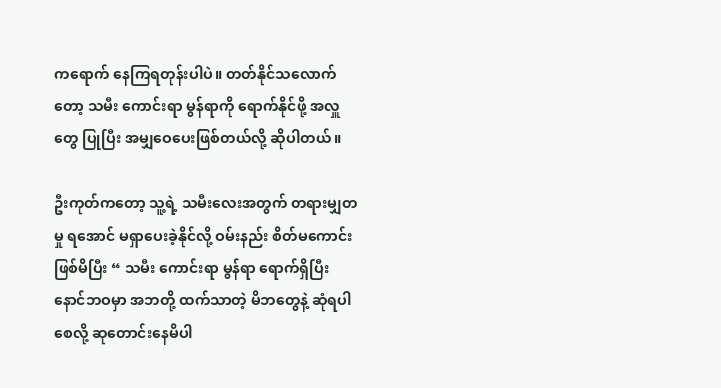ကရောက် နေကြရတုန်းပါပဲ။ တတ်နိုင်သလောက်တော့ သမီး ကောင်းရာ မွန်ရာကို ရောက်နိုင်ဖို့ အလှူတွေ ပြုပြီး အမျှဝေပေးဖြစ်တယ်လို့ ဆိုပါတယ်။

ဦးကုတ်ကတော့ သူ့ရဲ့ သမီးလေးအတွက် တရားမျှတမှု ရအောင် မရှာ‌ပေးခဲ့နိုင်လို့ ဝမ်းနည်း စိတ်မကောင်းဖြစ်မိပြီး “ သမီး ကောင်းရာ မွန်ရာ ရောက်ရှိပြီး နောင်ဘဝမှာ အဘတို့ ထက်သာတဲ့ မိဘတွေနဲ့ ဆုံရပါစေလို့ ဆုတောင်းနေမိပါ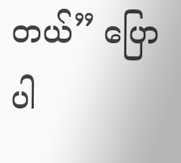တယ်” ပြောပါ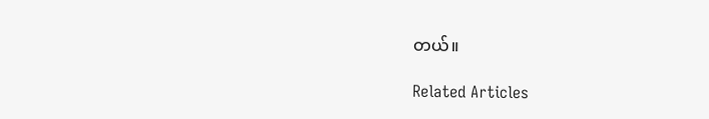တယ်။

Related Articles